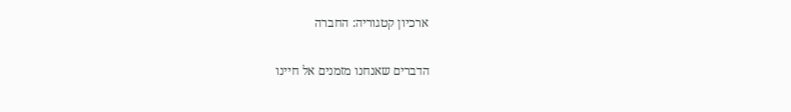ארכיון קטגוריה: החברה

הדברים שאנחנו מזמנים אל חיינו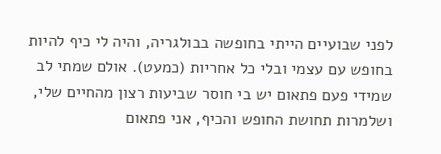לפני שבועיים הייתי בחופשה בבולגריה, והיה לי כיף להיות בחופש עם עצמי ובלי כל אחריות (כמעט). אולם שמתי לב שמידי פעם פתאום יש בי חוסר שביעות רצון מהחיים שלי, ושלמרות תחושת החופש והכיף, אני פתאום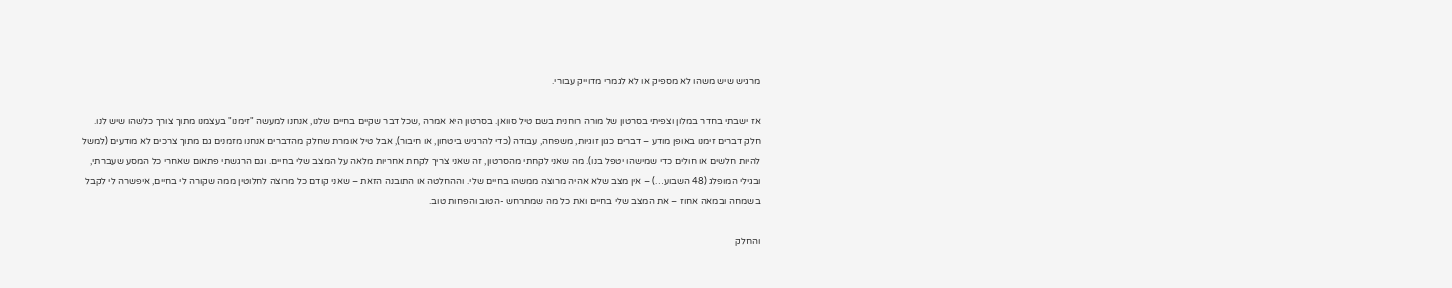מרגיש שיש משהו לא מספיק או לא לגמרי מדוייק עבורי.

אז ישבתי בחדר במלון וצפיתי בסרטון של מורה רוחנית בשם טיל סוואן. בסרטון היא אמרה ,שכל דבר שקיים בחיים שלנו, אנחנו למעשה "זימנו" בעצמנו מתוך צורך כלשהו שיש לנו. חלק דברים זימנו באופן מודע – דברים כגון זוגיות, משפחה, עבודה (כדי להרגיש ביטחון, או חיבור), אבל טיל אומרת שחלק מהדברים אנחנו מזמנים גם מתוך צרכים לא מודעים (למשל להיות חלשים או חולים כדי שמישהו יטפל בנו). מה שאני לקחתי מהסרטון, זה שאני צריך לקחת אחריות מלאה על המצב שלי בחיים. וגם הרגשתי פתאום שאחרי כל המסע שעברתי, ובגילי המופלג (48 השבוע…) – אין מצב שלא אהיה מרוצה ממשהו בחיים שלי. וההחלטה או התובנה הזאת – שאני קודם כל מרוצה לחלוטין ממה שקורה לי בחיים, איפשרה לי לקבל בשמחה ובמאה אחוז – את המצב שלי בחיים ואת כל מה שמתרחש -הטוב והפחות טוב.

והחלק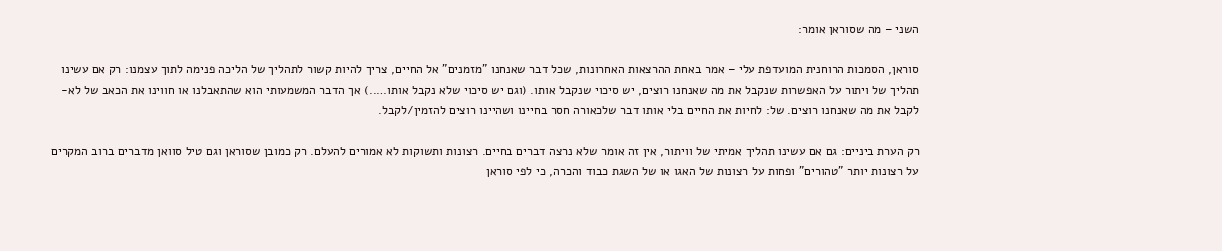השני – מה שסוראן אומר:

סוראן, הסמכות הרוחנית המועדפת עלי – אמר באחת ההרצאות האחרונות, שכל דבר שאנחנו "מזמנים" אל החיים, צריך להיות קשור לתהליך של הליכה פנימה לתוך עצמנו: רק אם עשינו תהליך של ויתור על האפשרות שנקבל את מה שאנחנו רוצים, יש סיכוי שנקבל אותו. (וגם יש סיכוי שלא נקבל אותו…..) אך הדבר המשמעותי הוא שהתאבלנו או חווינו את הכאב של לא-לקבל את מה שאנחנו רוצים. של: לחיות את החיים בלי אותו דבר שלכאורה חסר בחיינו ושהיינו רוצים להזמין/לקבל.

רק הערת ביניים: גם אם עשינו תהליך אמיתי של וויתור, אין זה אומר שלא נרצה דברים בחיים. רצונות ותשוקות לא אמורים להעלם. רק כמובן שסוראן וגם טיל סוואן מדברים ברוב המקרים על רצונות יותר "טהורים" ופחות על רצונות של האגו או של השגת כבוד והכרה, כי לפי סוראן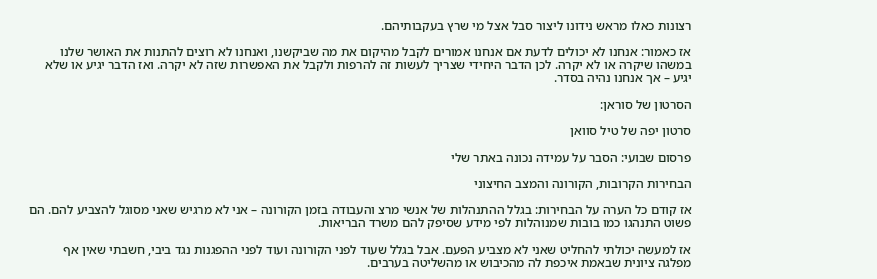רצונות כאלו מראש נידונו ליצור סבל אצל מי שרץ בעקבותיהם.

אז כאמור: אנחנו לא יכולים לדעת אם אנחנו אמורים לקבל מהיקום את מה שביקשנו, ואנחנו לא רוצים להתנות את האושר שלנו במשהו שיקרה או לא יקרה. לכן הדבר היחידי שצריך לעשות זה להרפות ולקבל את האפשרות שזה לא יקרה. ואז הדבר יגיע או שלא יגיע – אך אנחנו נהיה בסדר.

הסרטון של סוראן:

סרטון יפה של טיל סוואן

פרסום שבועי: הסבר על עמידה נכונה באתר שלי

הבחירות הקרובות, הקורונה והמצב החיצוני

אז קודם כל הערה על הבחירות: בגלל ההתנהלות של אנשי מרצ והעבודה בזמן הקורונה – אני לא מרגיש שאני מסוגל להצביע להם. הם פשוט התנהגו כמו בובות שמנוהלות לפי מידע שסיפק להם משרד הבריאות.

אז למעשה יכולתי להחליט שאני לא מצביע הפעם. אבל בגלל שעוד לפני הקורונה ועוד לפני ההפגנות נגד ביבי, חשבתי שאין אף מפלגה ציונית שבאמת איכפת לה מהכיבוש או מהשליטה בערבים.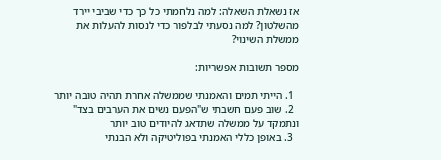אז נשאלת השאלה: למה נלחמתי כל כך כדי שביבי יירד מהשלטון? למה נסעתי לבלפור כדי לנסות להעלות את ממשלת השינוי?

מספר תשובות אפשריות:

  1. הייתי תמים והאמנתי שממשלה אחרת תהיה טובה יותר
  2. שוב פעם חשבתי ש"הפעם נשים את הערבים בצד" ונתמקד על ממשלה שתדאג להיודים טוב יותר
  3. באופן כללי האמנתי בפוליטיקה ולא הבנתי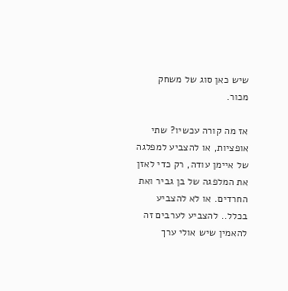שיש כאן סוג של משחק מכור.

אז מה קורה עכשיו? שתי אופציות, או להצביע למפלגה של איימן עודה, רק כדי לאזן את המלפגה של בן גביר ואת החרדים. או לא להצביע בכלל.. להצביע לערבים זה להאמין שיש אולי ערך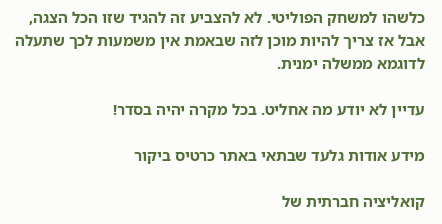כלשהו למשחק הפוליטי. לא להצביע זה להגיד שזו הכל הצגה, אבל אז צריך להיות מוכן לזה שבאמת אין משמעות לכך שתעלה לדוגמא ממשלה ימנית.

עדיין לא יודע מה אחליט. בכל מקרה יהיה בסדר!

מידע אודות גלעד שבתאי באתר כרטיס ביקור

קואליציה חברתית של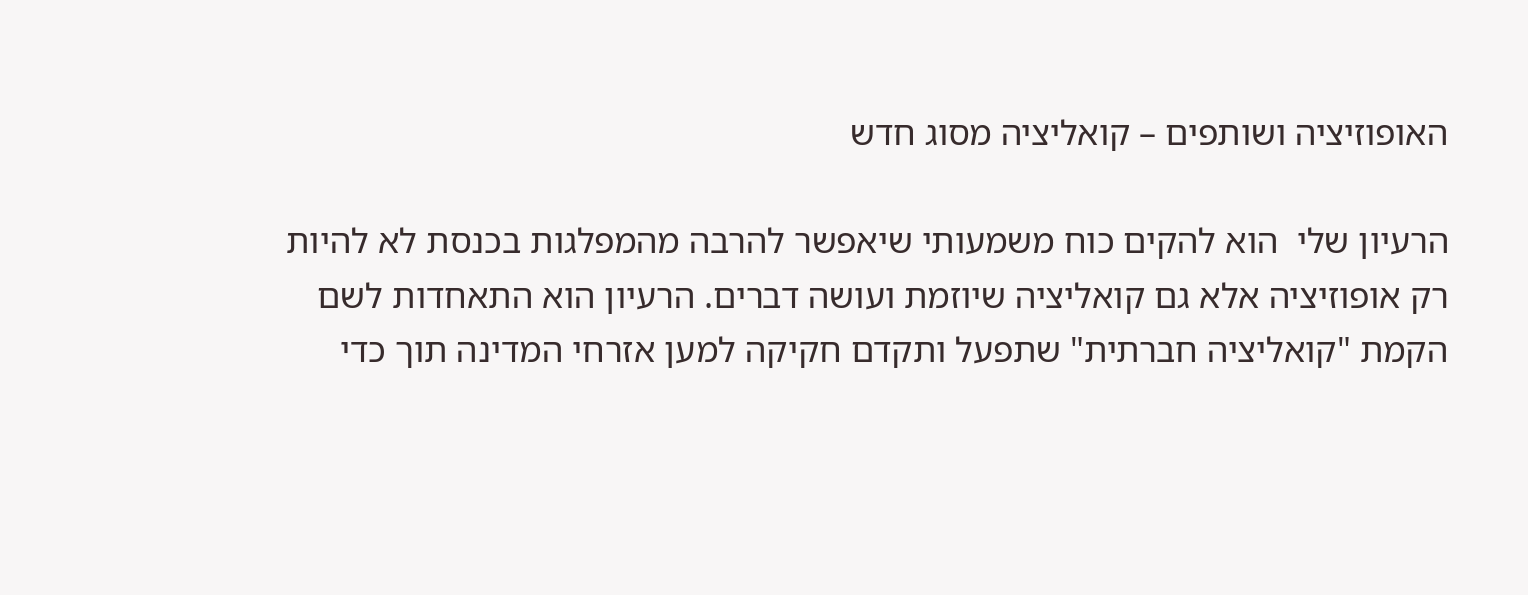האופוזיציה ושותפים – קואליציה מסוג חדש

הרעיון שלי  הוא להקים כוח משמעותי שיאפשר להרבה מהמפלגות בכנסת לא להיות רק אופוזיציה אלא גם קואליציה שיוזמת ועושה דברים. הרעיון הוא התאחדות לשם הקמת "קואליציה חברתית" שתפעל ותקדם חקיקה למען אזרחי המדינה תוך כדי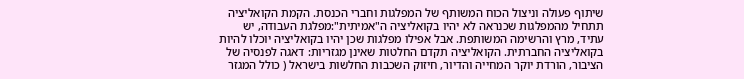שיתוף פעולה וניצול הכוח המשותף של המפלגות וחברי הכנסת. הקמת הקואליציה תתחיל מהמפלגות שכנראה לא יהיו בקואליציה ה"אמיתית":מפלגת העבודה, יש עתיד, מרץ והרשימה המשותפת. אבל אפילו מפלגות שכן יהיו בקואליציה יוכלו להיות בקואליציה החברתית. הקואליציה תקדם החלטות שאינן מגזריות: דאגה לפנסיה של הציבור, הורדת יוקר המחייה והדיור, חיזוק השכבות החלשות בישראל ( כולל המגזר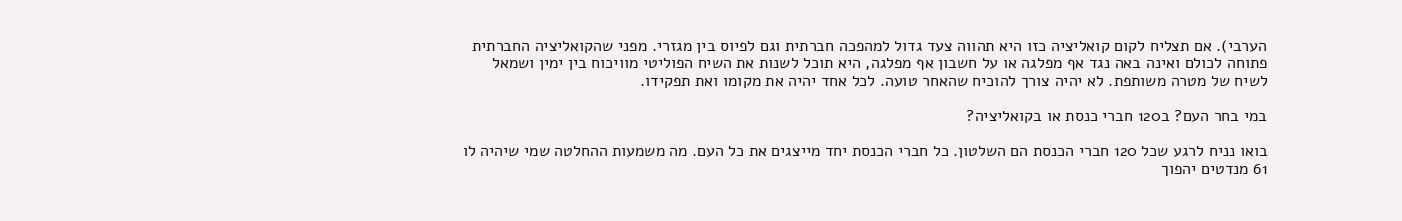הערבי). אם תצליח לקום קואליציה כזו היא תהווה צעד גדול למהפכה חברתית וגם לפיוס בין מגזרי. מפני שהקואליציה החברתית פתוחה לכולם ואינה באה נגד אף מפלגה או על חשבון אף מפלגה, היא תוכל לשנות את השיח הפוליטי מוויכוח בין ימין ושמאל לשיח של מטרה משותפת. לא יהיה צורך להוכיח שהאחר טועה. לכל אחד יהיה את מקומו ואת תפקידו.

במי בחר העם? ב120 חברי כנסת או בקואליציה?

בואו נניח לרגע שכל 120 חברי הכנסת הם השלטון. כל חברי הכנסת יחד מייצגים את כל העם. מה משמעות ההחלטה שמי שיהיה לו 61 מנדטים יהפוך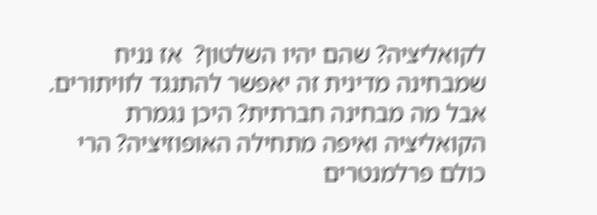לקואליציה? שהם יהיו השלטון?  אז נניח שמבחינה מדינית זה יאפשר להתנגד לוויתורים. אבל מה מבחינה חברתית? היכן נגמרת הקואליציה ואיפה מתחילה האופוזיציה? הרי כולם פרלמנטרים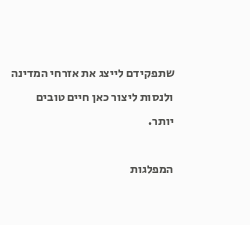שתפקידם לייצג את אזרחי המדינה ולנסות ליצור כאן חיים טובים יותר.

המפלגות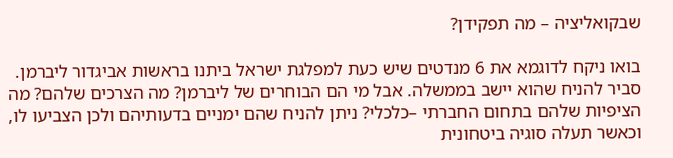שבקואליציה – מה תפקידן?

בואו ניקח לדוגמא את 6 מנדטים שיש כעת למפלגת ישראל ביתנו בראשות אביגדור ליברמן. סביר להניח שהוא יישב בממשלה. אבל מי הם הבוחרים של ליברמן? מה הצרכים שלהם? מה הציפיות שלהם בתחום החברתי –כלכלי? ניתן להניח שהם ימניים בדעותיהם ולכן הצביעו לו, וכאשר תעלה סוגיה ביטחונית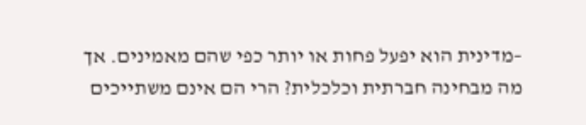–מדינית הוא יפעל פחות או יותר כפי שהם מאמינים. אך מה מבחינה חברתית וכלכלית? הרי הם אינם משתייכים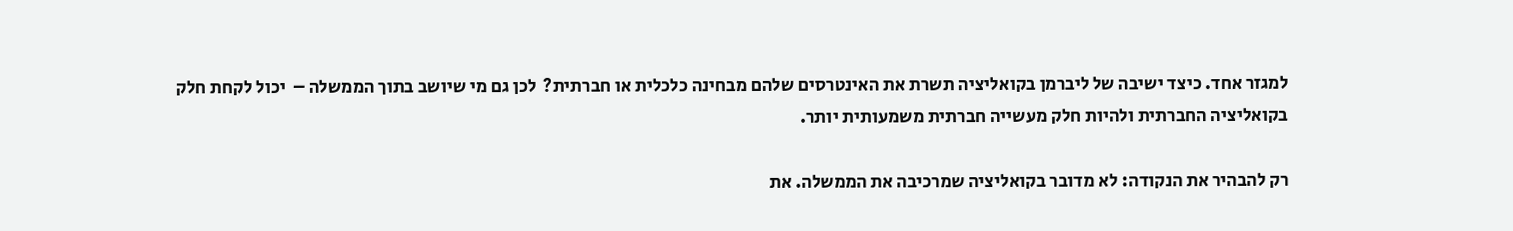למגזר אחד. כיצד ישיבה של ליברמן בקואליציה תשרת את האינטרסים שלהם מבחינה כלכלית או חברתית?  לכן גם מי שיושב בתוך הממשלה –  יכול לקחת חלק בקואליציה החברתית ולהיות חלק מעשייה חברתית משמעותית יותר.

רק להבהיר את הנקודה: לא מדובר בקואליציה שמרכיבה את הממשלה. את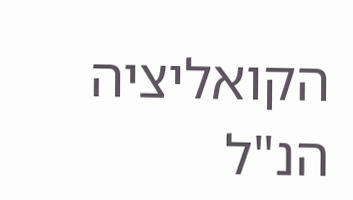הקואליציה הנ"ל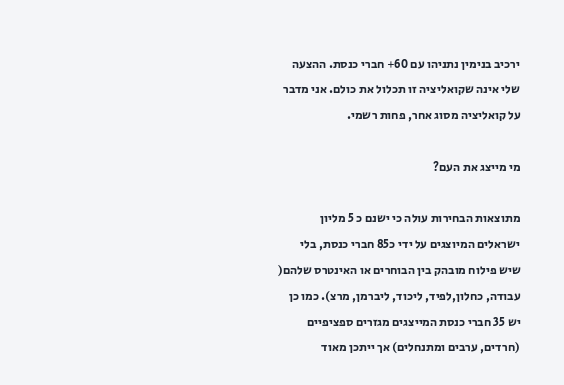ירכיב בנימין נתניהו עם 60+ חברי כנסת. ההצעה שלי אינה שקואליציה זו תכלול את כולם. אני מדבר על קואליציה מסוג אחר, פחות רשמי.

מי מייצג את העם?

מתוצאות הבחירות עולה כי ישנם כ 5 מליון ישראלים המיוצגים על ידי כ85 חברי כנסת, בלי שיש פילוח מובהק בין הבוחרים או האינטרס שלהם( עבודה, כחלון,לפיד, ליכוד, ליברמן, מרצ). כמו כן יש 35 חברי כנסת המייצגים מגזרים ספציפיים (חרדים, ערבים ומתנחלים) אך ייתכן מאוד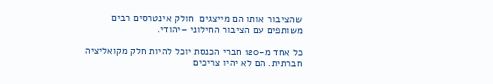שהציבור אותו הם מייצגים  חולק אינטרסים רבים משותפים עם הציבור החילוני –יהודי.

כל אחד מ-120 חברי הכנסת יוכל להיות חלק מקואליציה חברתית. הם לא יהיו צריכים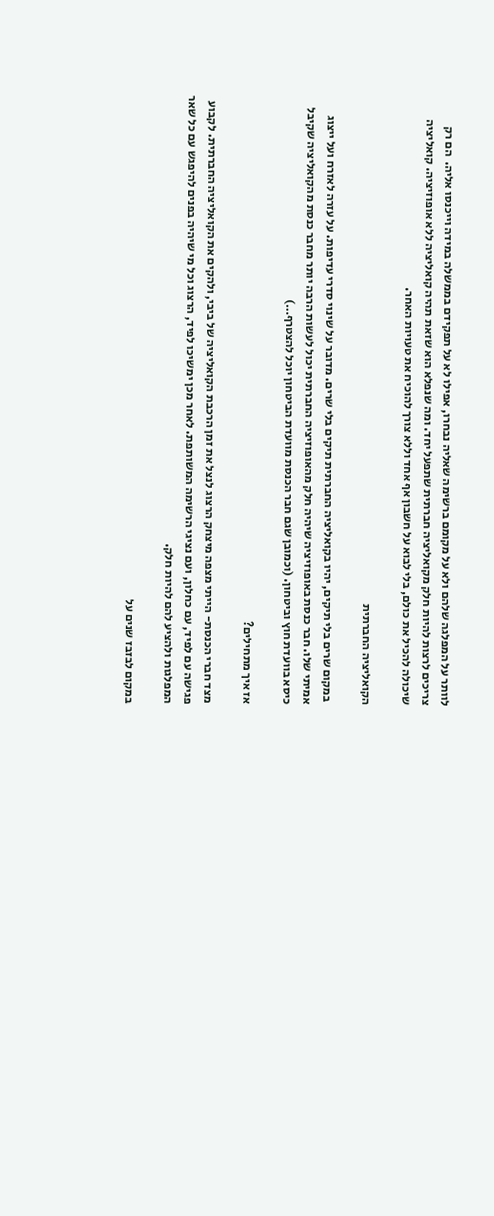לוותר על המפלגה שלהם ולא על מקומם ברשימה שאליה נבחרו, אפילו לא על תפקידם בממשלה במידה וייכנסו אליה.  הם רק צריכים לרצות להיות חלק מקואליציה חברתית שתפעל יחד. ומה שנפלא הוא שזאת תהיה קואליציה ללא אופוזיציה. קואליציה שיכולה להכיל את כולם, בלי לבוא על חשבון אף אחד וללא צורך להוכיח את טעויות האחר.

הקואליציה החברתית

 במקום שרים בלי תיקים, יהיו בקואליציה החברתית תיקים בלי שרים. מדובר על שינוי סדרי עדיפות. על עזרה לאזרח ועל ייצוג אמיתי שלו. חבר כנסת באופוזיציה שיהיה חלק מהאופוזיציה החברתית יכול לעשות הרבה יותר מחבר כנסת מהקואליציה שקיבל כיסא בוועדת חוץ וביטחון. (וכמובן שגם חבר הכנסת מוועדת הביטחון יוכל להצטרף…)

אז איך מתחילים?

מצד חברי הכנסת- הייתי מצפה מיצחק הרצוג לנצל את זמן הרכבת הקואליציה של ביבי, ולהקים את הקואליציה החברתית. לקבוע פגישה עם לפיד, עם כחלון, ועם נציגי הרשימה המשותפת. לאחר מכן ימשיכו לפיד, הרצוג וכל מי שיהיה בפנים להיפגש עם כל שאר המפלגות ולהציע להם להיות חלק.

במקום לבזבז שנים על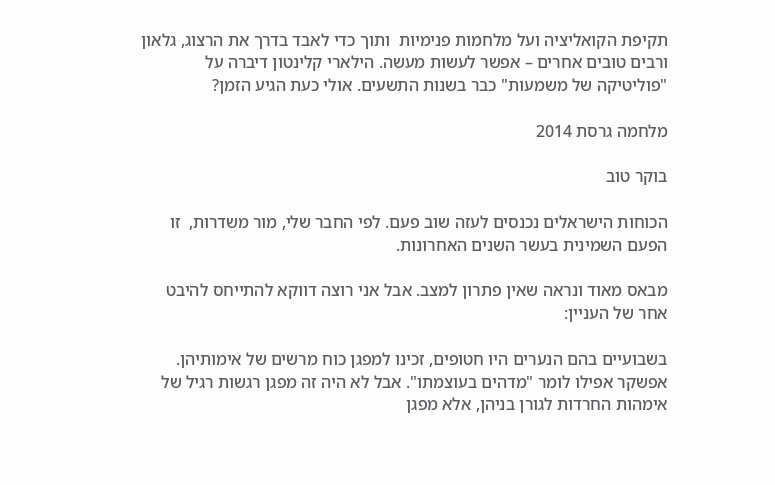תקיפת הקואליציה ועל מלחמות פנימיות  ותוך כדי לאבד בדרך את הרצוג, גלאון ורבים טובים אחרים – אפשר לעשות מעשה. הילארי קלינטון דיברה על "פוליטיקה של משמעות" כבר בשנות התשעים. אולי כעת הגיע הזמן?

מלחמה גרסת 2014

בוקר טוב

הכוחות הישראלים נכנסים לעזה שוב פעם. לפי החבר שלי, מור משדרות,  זו הפעם השמינית בעשר השנים האחרונות.

מבאס מאוד ונראה שאין פתרון למצב. אבל אני רוצה דווקא להתייחס להיבט אחר של העניין:

בשבועיים בהם הנערים היו חטופים, זכינו למפגן כוח מרשים של אימותיהן. אפשקר אפילו לומר "מדהים בעוצמתו". אבל לא היה זה מפגן רגשות רגיל של אימהות החרדות לגורן בניהן, אלא מפגן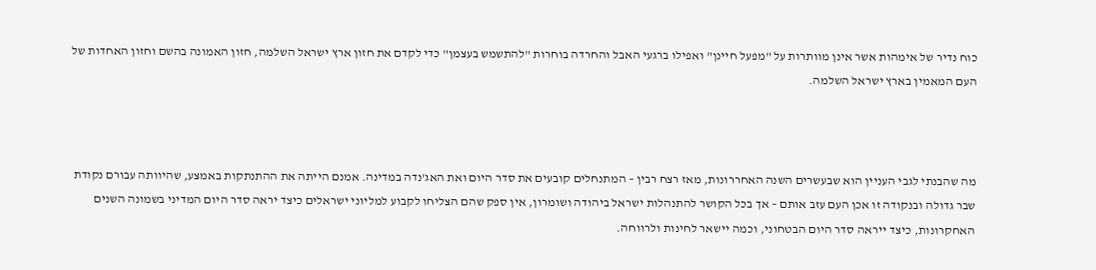כוח נדיר של אימהות אשר אינן מוותרות על "מפעל חיינן" ואפילו ברגעי האבל והחרדה בוחרות "להתשמש בעצמן" כדי לקדם את חזון ארץ ישראל השלמה, חזון האמונה בהשם וחזון האחדות של העם המאמין בארץ ישראל השלמה.



מה שהבנתי לגבי העניין הוא שבעשרים השנה האחררונות, מאז רצח רבין – המתנחלים קובעים את סדר היום ואת האג'נדה במדינה. אמנם הייתה את ההתנתקות באמצע, שהיוותה עבורם נקודת שבר גדולה ובנקודה זו אכן העם עזב אותם – אך בכל הקושר להתנהלות ישראל ביהודה ושומרון, אין ספק שהם הצליחו לקבוע למליוני ישראלים כיצד יראה סדר היום המדיני בשמונה השנים האחקרונות, כיצד ייראה סדר היום הבטחוני, וכמה יישאר לחינות ולרווחה.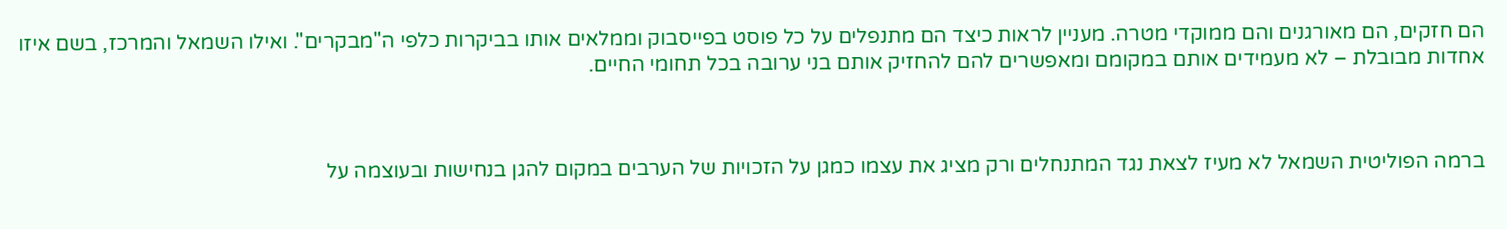הם חזקים, הם מאורגנים והם ממוקדי מטרה. מעניין לראות כיצד הם מתנפלים על כל פוסט בפייסבוק וממלאים אותו בביקרות כלפי ה"מבקרים". ואילו השמאל והמרכז, בשם איזו אחדות מבובלת – לא מעמידים אותם במקומם ומאפשרים להם להחזיק אותם בני ערובה בכל תחומי החיים.



ברמה הפוליטית השמאל לא מעיז לצאת נגד המתנחלים ורק מציג את עצמו כמגן על הזכויות של הערבים במקום להגן בנחישות ובעוצמה על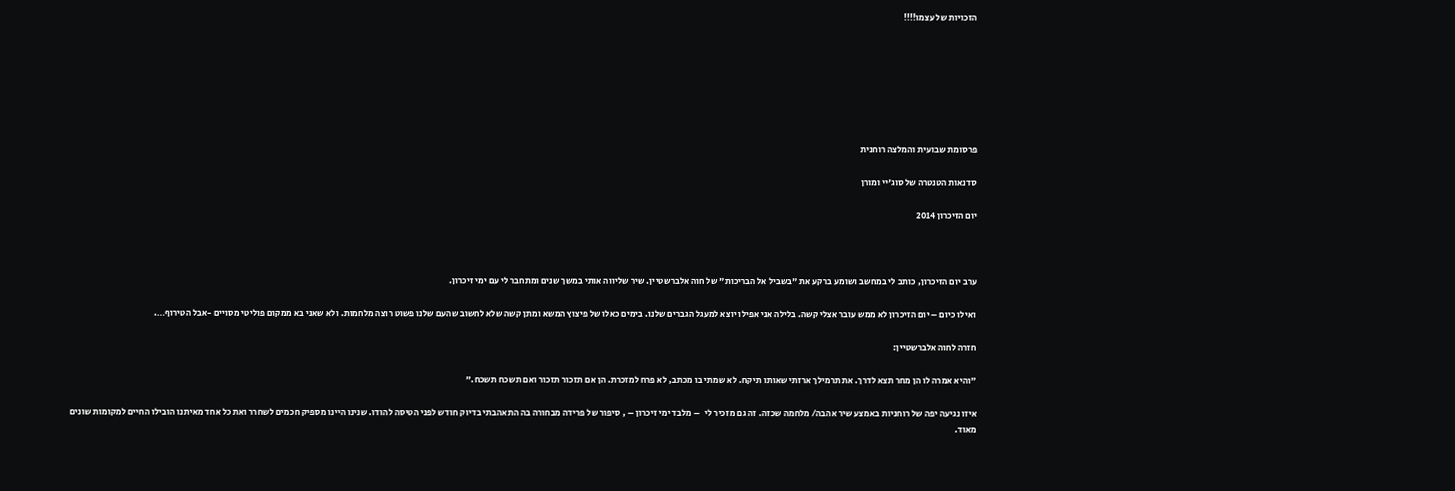הזכויות של עצמו!!!!







פרסומת שבועית והמלצה רוחנית

סדנאות הטנטרה של סוג'יי ומורן

יום הזיכרון 2014



ערב יום הזיכרון, כותב לי במחשב ושומע ברקע את "בשביל אל הבריכות" של חוה אלברשטיין. שיר שליווה אותי במשך שנים ומתחבר לי עם ימי זיכרון.

ואילו כיום – יום הזיכרון לא ממש עובר אצלי קשה. בלילה אני אפילו יוצא למעגל הגברים שלנו. בימים כאלו של פיצוץ המשא ומתן קשה שלא לחשוב שהעם שלנו פשוט רוצה מלחמות. ולא שאני בא ממקום פוליטי מסויים -אבל הטירוף….

חזרה לחוה אלברשטיין:

"והיא אמרה לו הן מחר תצא לדרך. את תרמילך ארזתי שאותו תיקח. לא שמתי בו מכתב, לא פרח למזכרת. הן אם תזכור תזכור ואם תשכח תשכח."

איזו נגיעה יפה של רוחניות באמצע שיר אהבה/ מלחמה שכזה. זה גם מזכיר לי   – מלבד ימי זיכרון – , סיפור של פרידה מבחורה בה התאהבתי בדיוק חודש לפני הטיסה להודו. שנינו היינו מספיק חכמים לשחרר ואת כל אחד מאיתנו הובילו החיים למקומות שונים מאוד.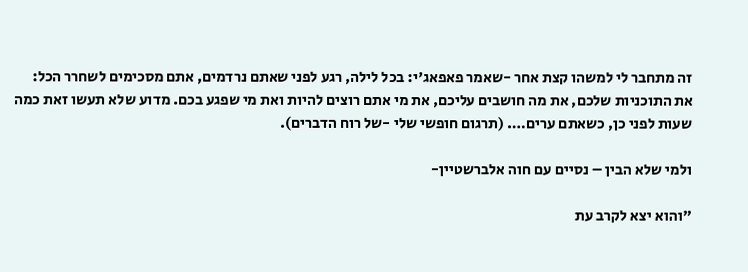זה מתחבר לי למשהו קצת אחר -שאמר פאפאג'י: בכל לילה, רגע לפני שאתם נרדמים, אתם מסכימים לשחרר הכל: את התוכניות שלכם, את מה חושבים עליכם, את מי אתם רוצים להיות ואת מי שפגע בכם. מדוע שלא תעשו זאת כמה שעות לפני כן, כשאתם ערים…. (תרגום חופשי שלי -של רוח הדברים).

ולמי שלא הבין – נסיים עם חוה אלברשטיין-

"והוא יצא לקרב עת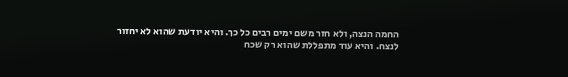החמה הנצה, ולא חזר משם ימים רבים כל כך. והיא יודעת שהוא לא יחזור לנצח. והיא עוד מתפללת שהוא רק שכח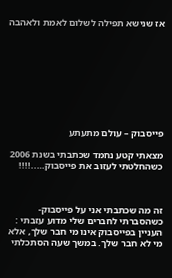אז שנישא תפילה לשלום לאמת ולאהבה









פייסבוק – עולם מתעתע

מצאתי קטע נחמד שכתבתי בשנת 2006 כשהחלטתי לעזוב את פייסבוק…..!!!!



זה מה שכתבתי אני על פייסבוק- כשהסברתי לחברים שלי מדוע עזבתי :
העניין בפייסבוק אינו מי חבר שלך, אלא מי לא חבר שלך. במשך שעה הסתכלתי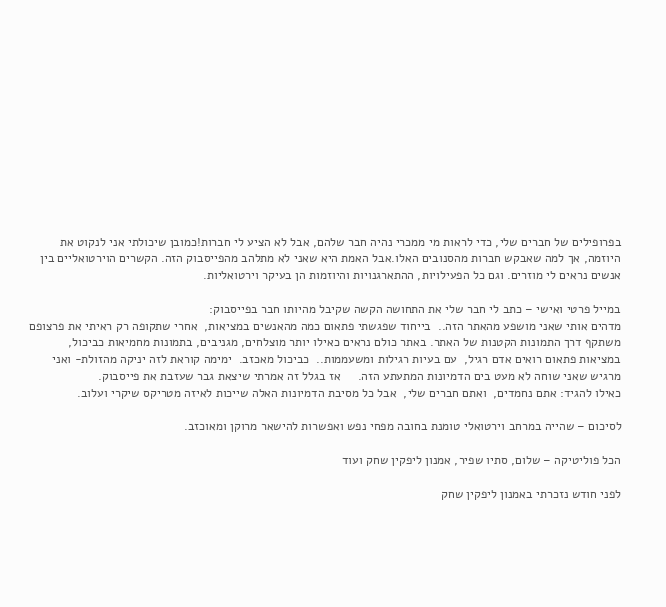בפרופילים של חברים שלי, כדי לראות מי ממכרי נהיה חבר שלהם, אבל לא הציע לי חברות!כמובן שיכולתי אני לנקוט את היוזמה, אך למה שאבקש חברות מהסנובים האלו.אבל האמת היא שאני לא מתלהב מהפייסבוק הזה. הקשרים הוירטואליים בין אנשים נראים לי מוזרים. וגם כל הפעילויות, ההתארגנויות והיוזמות הן בעיקר וירטואליות.

במייל פרטי ואישי – כתב לי חבר שלי את התחושה הקשה שקיבל מהיותו חבר בפייסבוק:
מדהים אותי שאני מושפע מהאתר הזה..  בייחוד שפגשתי פתאום כמה מהאנשים במציאות,  אחרי שתקופה רק ראיתי את פרצופם משתקף דרך התמונות הקטנות של האתר. באתר כולם נראים כאילו יותר מוצלחים, מגניבים, בתמונות מחמיאות כביכול,
במציאות פתאום רואים אדם רגיל,  עם בעיות רגילות ומשעממות..  כביכול מאכזב.  ימימה קוראת לזה יניקה מהזולת- ואני מרגיש שאני שוחה לא מעט בים הדמיונות המתעתע הזה.     אז בגלל זה אמרתי שיצאת גבר שעזבת את פייסבוק.
כאילו להגיד: אתם נחמדים,  ואתם חברים שלי,  אבל כל מסיבת הדמיונות האלה שייכות לאיזה מטריקס שיקרי ועלוב.

לסיכום – שהייה במרחב וירטואלי טומנת בחובה מפחי נפש ואפשרות להישאר מרוקן ומאוכזב.

הכל פוליטיקה – שלום, סתיו שפיר, אמנון ליפקין שחק ועוד

לפני חודש נזכרתי באמנון ליפקין שחק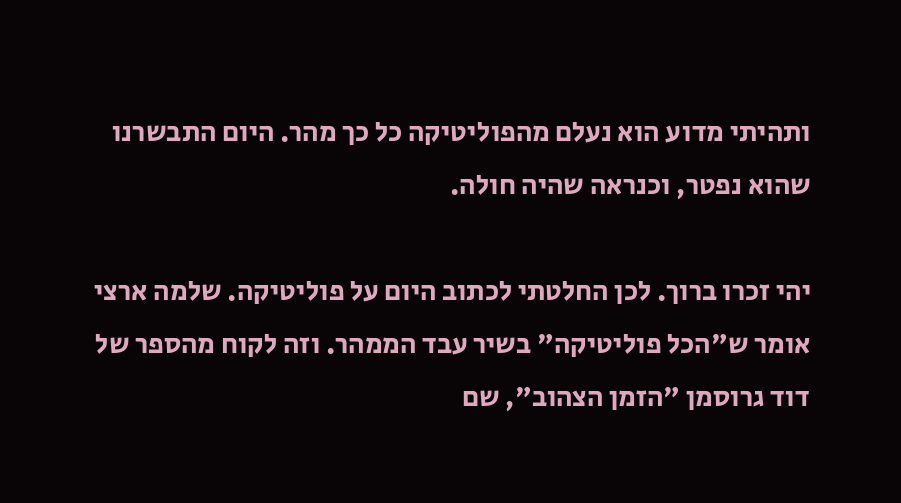ותהיתי מדוע הוא נעלם מהפוליטיקה כל כך מהר. היום התבשרנו שהוא נפטר, וכנראה שהיה חולה.

יהי זכרו ברוך. לכן החלטתי לכתוב היום על פוליטיקה. שלמה ארצי אומר ש"הכל פוליטיקה" בשיר עבד הממהר. וזה לקוח מהספר של דוד גרוסמן "הזמן הצהוב", שם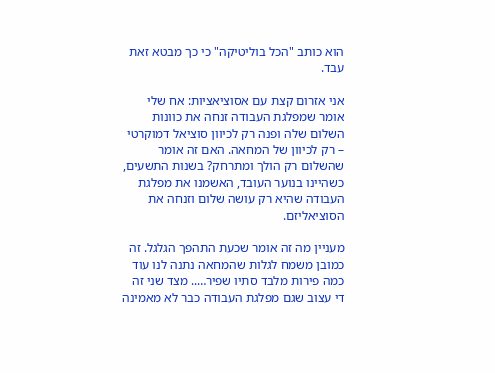הוא כותב "הכל בוליטיקה" כי כך מבטא זאת עבד.

אני אזרום קצת עם אסוציאציות: אח שלי אומר שמפלגת העבודה זנחה את כוונות השלום שלה ופנה רק לכיוון סוציאל דמוקרטי – רק לכיוון של המחאה. האם זה אומר שהשלום רק הולך ומתרחק? בשנות התשעים, כשהיינו בנוער העובד, האשמנו את מפלגת העבודה שהיא רק עושה שלום וזנחה את הסוציאליזם.

מעניין מה זה אומר שכעת התהפך הגלגל. זה כמובן משמח לגלות שהמחאה נתנה לנו עוד כמה פירות מלבד סתיו שפיר….. מצד שני זה די עצוב שגם מפלגת העבודה כבר לא מאמינה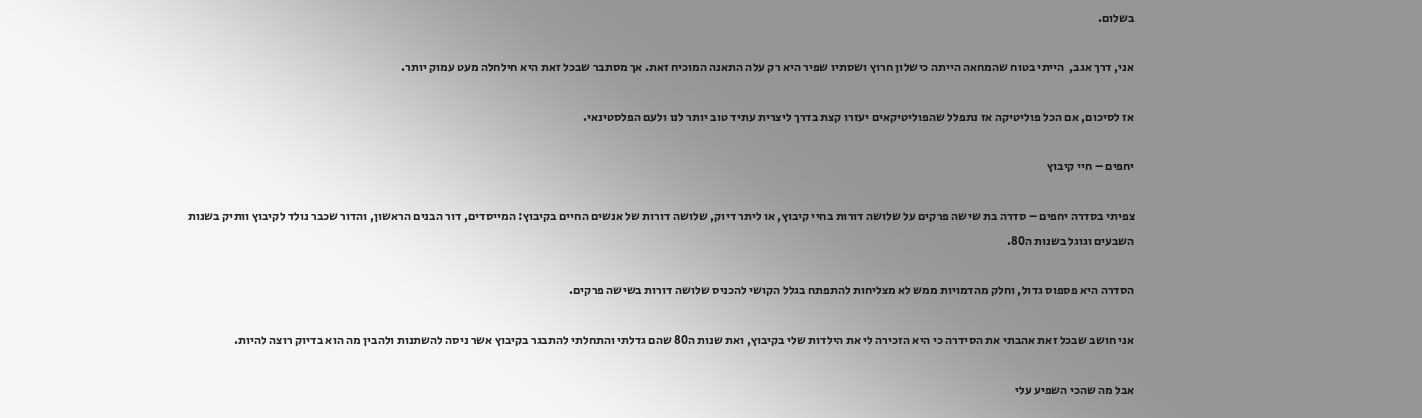בשלום.

אני, דרך אגב,  הייתי בטוח שהמחאה הייתה כישלון חרוץ ושסתיו שפיר היא רק עלה התאנה המוכיח זאת. אך מסתבר שבכל זאת היא חילחלה מעט עמוק יותר.

אז לסיכום, אם הכל פוליטיקה אז נתפלל שהפוליטיקאים יעזרו קצת בדרך ליצרית עתיד טוב יותר לנו ולעם הפלסטינאי.

יחפים – חיי קיבוץ

צפיתי בסדרה יחפים – סדרה בת שישה פרקים על שלושה דורות בחיי קיבוץ, או ליתר דיוק, שלושה דורות של אנשים החיים בקיבוץ: המייסדים, דור הבנים הראשון, והדור שכבר נולד לקיבוץ וותיק בשנות השבעים וגוגל בשנות ה80.

הסדרה היא פספוס גדול, וחלק מהדמויות ממש לא מצליחות להתפתח בגלל הקושי להכניס שלושה דורות בשישה פרקים.

אני חושב שבכל זאת אהבתי את הסידרה כי היא הזכירה לי את הילדות שלי בקיבוץ, ואת שנות ה80 שהם גדלתי והתחלתי להתבגר בקיבוץ אשר ניסה להשתנות ולהבין מה הוא בדיוק רוצה להיות.

אבל מה שהכי השפיע עלי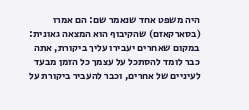היה משפט אחד שנאמר שם: הם אמרו (בסארקאזם) שהקיבוף הוא המצאה גאונית: במקום שאחרים יעבירו עליך ביקורת, אתה כבר לומד להסתכל על עצמך כל הזמן מבעד לעיניים של אחרים, וכבר להעביר ביקורת על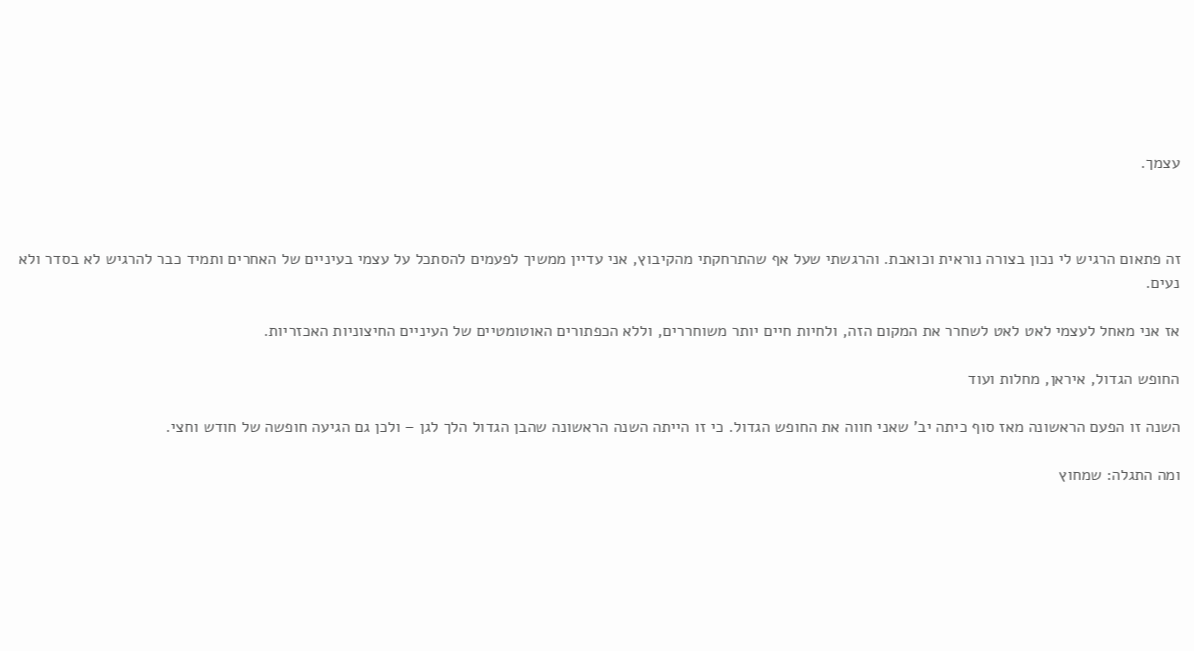עצמך.



זה פתאום הרגיש לי נכון בצורה נוראית וכואבת. והרגשתי שעל אף שהתרחקתי מהקיבוץ, אני עדיין ממשיך לפעמים להסתכל על עצמי בעיניים של האחרים ותמיד כבר להרגיש לא בסדר ולא נעים.

אז אני מאחל לעצמי לאט לאט לשחרר את המקום הזה, ולחיות חיים יותר משוחררים, וללא הכפתורים האוטומטיים של העיניים החיצוניות האכזריות.

החופש הגדול, איראן, מחלות ועוד

השנה זו הפעם הראשונה מאז סוף כיתה יב' שאני חווה את החופש הגדול. כי זו הייתה השנה הראשונה שהבן הגדול הלך לגן – ולכן גם הגיעה חופשה של חודש וחצי.

ומה התגלה: שמחוץ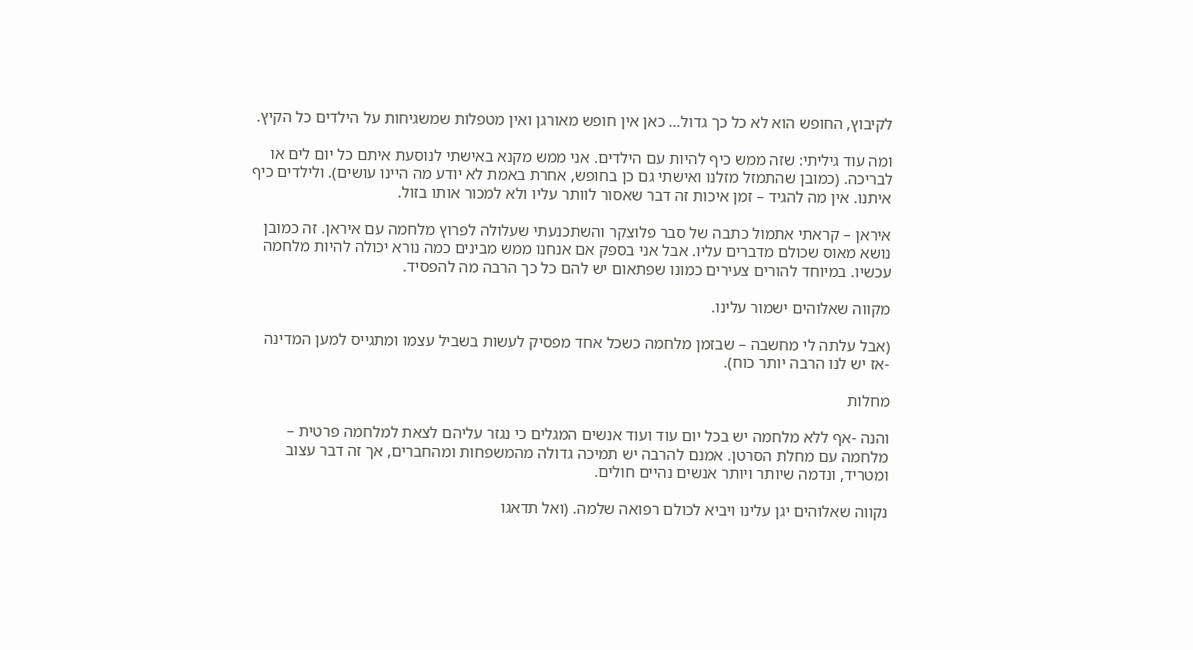לקיבוץ, החופש הוא לא כל כך גדול… כאן אין חופש מאורגן ואין מטפלות שמשגיחות על הילדים כל הקיץ.

ומה עוד גיליתי: שזה ממש כיף להיות עם הילדים. אני ממש מקנא באישתי לנוסעת איתם כל יום לים או לבריכה. (כמובן שהתמזל מזלנו ואישתי גם כן בחופש, אחרת באמת לא יודע מה היינו עושים). ולילדים כיף איתנו. אין מה להגיד – זמן איכות זה דבר שאסור לוותר עליו ולא למכור אותו בזול.

איראן – קראתי אתמול כתבה של סבר פלוצקר והשתכנעתי שעלולה לפרוץ מלחמה עם איראן. זה כמובן נושא מאוס שכולם מדברים עליו. אבל אני בספק אם אנחנו ממש מבינים כמה נורא יכולה להיות מלחמה עכשיו. במיוחד להורים צעירים כמונו שפתאום יש להם כל כך הרבה מה להפסיד.

מקווה שאלוהים ישמור עלינו.

(אבל עלתה לי מחשבה – שבזמן מלחמה כשכל אחד מפסיק לעשות בשביל עצמו ומתגייס למען המדינה -אז יש לנו הרבה יותר כוח).

מחלות

והנה -אף ללא מלחמה יש בכל יום עוד ועוד אנשים המגלים כי נגזר עליהם לצאת למלחמה פרטית – מלחמה עם מחלת הסרטן. אמנם להרבה יש תמיכה גדולה מהמשפחות ומהחברים, אך זה דבר עצוב ומטריד, ונדמה שיותר ויותר אנשים נהיים חולים.

נקווה שאלוהים יגן עלינו ויביא לכולם רפואה שלמה. (ואל תדאגו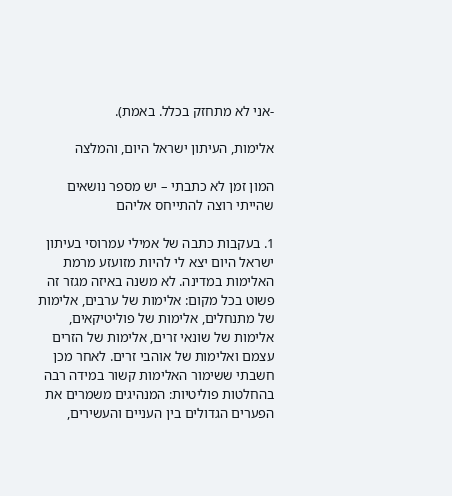-אני לא מתחזק בכלל. באמת).

אלימות, העיתון ישראל היום, והמלצה

המון זמן לא כתבתי – יש מספר נושאים שהייתי רוצה להתייחס אליהם

1. בעקבות כתבה של אמילי עמרוסי בעיתון ישראל היום יצא לי להיות מזועזע מרמת האלימות במדינה. לא משנה באיזה מגזר זה פשוט בכל מקום: אלימות של ערבים, אלימות של מתנחלים, אלימות של פוליטיקאים, אלימות של שונאי זרים, אלימות של הזרים עצמם ואלימות של אוהבי זרים. לאחר מכן חשבתי ששימור האלימות קשור במידה רבה בהחלטות פוליטיות: המנהיגים משמרים את הפערים הגדולים בין העניים והעשירים,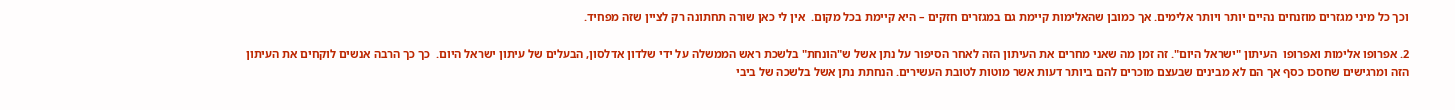וכך כל מיני מגזרים מוזנחים נהיים יותר ויותר אלימים. אך כמובן שהאלימות קיימת גם במגזרים חזקים – היא קיימת בכל מקום.  אין לי כאן שורה תחתונה רק לציין שזה מפחיד.

2. אפרופו אלימות ואפרופו  העיתון "ישראל היום". זה זמן מה שאני מחרים את העיתון הזה לאחר הסיפור על נתן אשל ש"הונחת" בלשכת ראש הממשלה על ידי שלדון אדלסון, הבעלים של עיתון ישראל היום.  כך כך הרבה אנשים לוקחים את העיתון הזה ומרגישים שחסכו כסף אך הם לא מבינים שבעצם מוכרים להם ביותר דעות אשר מוטות לטובת העשירים. הנחתת נתן אשל בלשכה של ביבי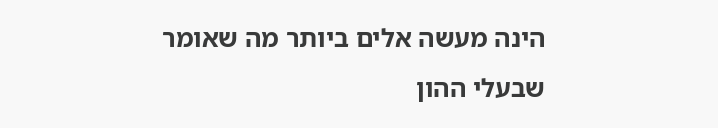הינה מעשה אלים ביותר מה שאומר שבעלי ההון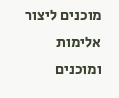מוכנים ליצור אלימות ומוכנים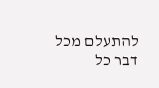להתעלם מכל דבר כל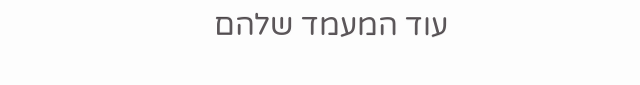עוד המעמד שלהם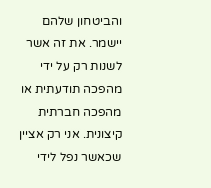והביטחון שלהם יישמר. את זה אשר לשנות רק על ידי מהפכה תודעתית או מהפכה חברתית קיצונית. אני רק אציין שכאשר נפל לידי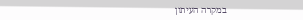במקרה העיתון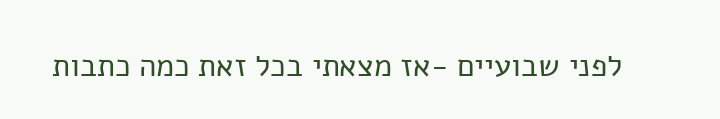לפני שבועיים -אז מצאתי בכל זאת כמה כתבות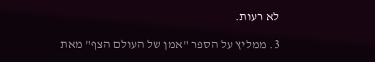לא רעות.

3. ממליץ על הספר "אמן של העולם הצף" מאת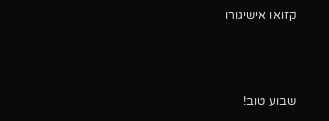קזואו אישיגורו



שבוע טוב!